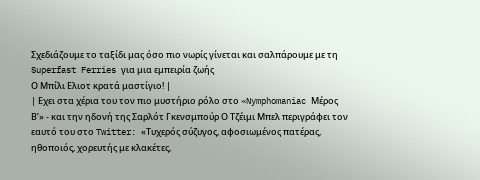Σχεδιάζουμε το ταξίδι μας όσο πιο νωρίς γίνεται και σαλπάρουμε με τη Superfast Ferries για μια εμπειρία ζωής
Ο Μπίλι Ελιοτ κρατά μαστίγιο! |
| Εχει στα χέρια του τον πιο μυστήριο ρόλο στο «Nymphomaniac Μέρος Β’» - και την ηδονή της Σαρλότ Γκενσμπούρ Ο Τζέιμι Μπελ περιγράφει τον εαυτό του στο Twitter: «Τυχερός σύζυγος, αφοσιωμένος πατέρας, ηθοποιός, χορευτής με κλακέτες,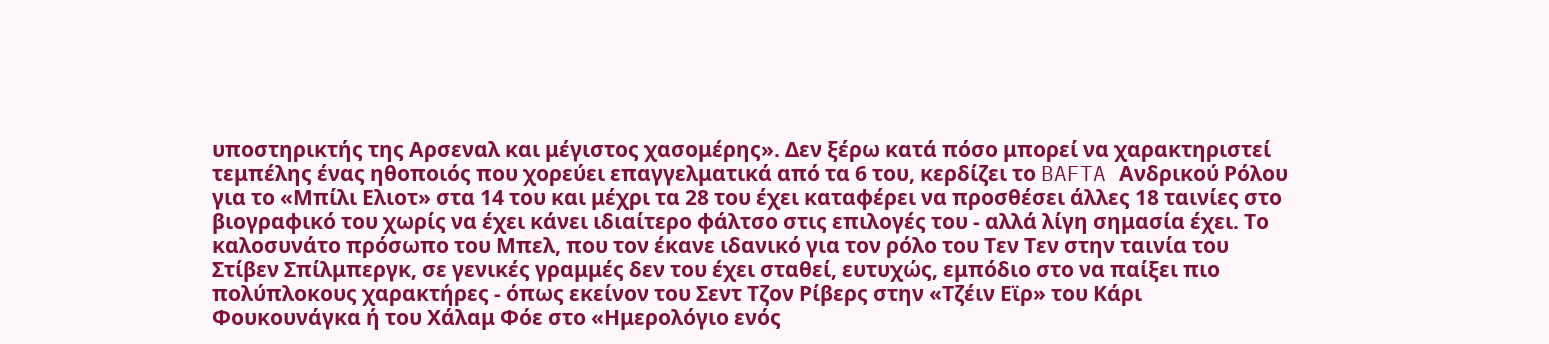υποστηρικτής της Αρσεναλ και μέγιστος χασομέρης». Δεν ξέρω κατά πόσο μπορεί να χαρακτηριστεί τεμπέλης ένας ηθοποιός που χορεύει επαγγελματικά από τα 6 του, κερδίζει το BAFTA Ανδρικού Ρόλου για το «Μπίλι Ελιοτ» στα 14 του και μέχρι τα 28 του έχει καταφέρει να προσθέσει άλλες 18 ταινίες στο βιογραφικό του χωρίς να έχει κάνει ιδιαίτερο φάλτσο στις επιλογές του - αλλά λίγη σημασία έχει. Το καλοσυνάτο πρόσωπο του Μπελ, που τον έκανε ιδανικό για τον ρόλο του Τεν Τεν στην ταινία του Στίβεν Σπίλμπεργκ, σε γενικές γραμμές δεν του έχει σταθεί, ευτυχώς, εμπόδιο στο να παίξει πιο πολύπλοκους χαρακτήρες - όπως εκείνον του Σεντ Τζον Ρίβερς στην «Τζέιν Εϊρ» του Κάρι Φουκουνάγκα ή του Χάλαμ Φόε στο «Ημερολόγιο ενός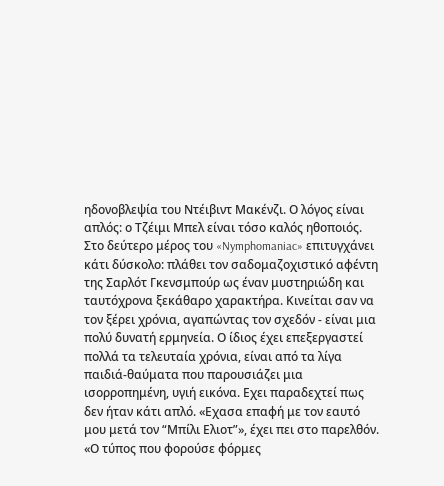ηδονοβλεψία του Ντέιβιντ Μακένζι. Ο λόγος είναι απλός: ο Τζέιμι Μπελ είναι τόσο καλός ηθοποιός. Στο δεύτερο μέρος του «Nymphomaniac» επιτυγχάνει κάτι δύσκολο: πλάθει τον σαδομαζοχιστικό αφέντη της Σαρλότ Γκενσμπούρ ως έναν μυστηριώδη και ταυτόχρονα ξεκάθαρο χαρακτήρα. Κινείται σαν να τον ξέρει χρόνια, αγαπώντας τον σχεδόν - είναι μια πολύ δυνατή ερμηνεία. Ο ίδιος έχει επεξεργαστεί πολλά τα τελευταία χρόνια, είναι από τα λίγα παιδιά-θαύματα που παρουσιάζει μια ισορροπημένη, υγιή εικόνα. Εχει παραδεχτεί πως δεν ήταν κάτι απλό. «Εχασα επαφή με τον εαυτό μου μετά τον “Μπίλι Ελιοτ”», έχει πει στο παρελθόν. «Ο τύπος που φορούσε φόρμες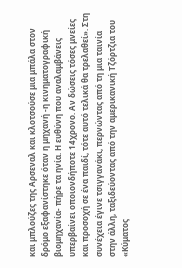και μπλούζες της Αρσεναλ και κλοτσούσε μια μπάλα στον δρόμο εξαφανίστηκε όταν η μηχανή -η κινηματογραφική βιομηχανία- πήρε τα ηνία. Η ευθύνη που αναλαμβάνεις υπερβαίνει οποιονδήποτε 14χρονο. Αν δώσεις τόσες μνείες και προσοχή σε ένα παιδί, τότε αυτό τελικά θα τρελαθεί». Στη συνέχεια έγινε τσιγγανάκι, περνώντας από τη μια ταινία στην άλλη, ταξιδεύοντας από την αμερικανική Τζόρτζια του «Κύματος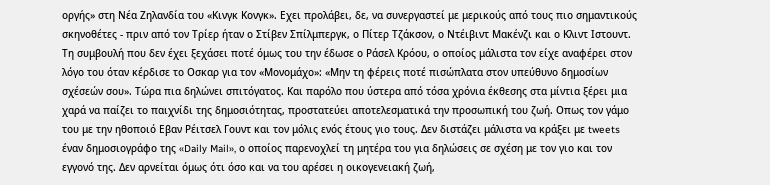οργής» στη Νέα Ζηλανδία του «Κινγκ Κονγκ». Εχει προλάβει, δε, να συνεργαστεί με μερικούς από τους πιο σημαντικούς σκηνοθέτες - πριν από τον Τρίερ ήταν ο Στίβεν Σπίλμπεργκ, ο Πίτερ Τζάκσον, ο Ντέιβιντ Μακένζι και ο Κλιντ Ιστουντ. Τη συμβουλή που δεν έχει ξεχάσει ποτέ όμως του την έδωσε ο Ράσελ Κρόου, ο οποίος μάλιστα τον είχε αναφέρει στον λόγο του όταν κέρδισε το Οσκαρ για τον «Μονομάχο»: «Μην τη φέρεις ποτέ πισώπλατα στον υπεύθυνο δημοσίων σχέσεών σου». Τώρα πια δηλώνει σπιτόγατος. Και παρόλο που ύστερα από τόσα χρόνια έκθεσης στα μίντια ξέρει μια χαρά να παίζει το παιχνίδι της δημοσιότητας, προστατεύει αποτελεσματικά την προσωπική του ζωή. Οπως τον γάμο του με την ηθοποιό Εβαν Ρέιτσελ Γουντ και τον μόλις ενός έτους γιο τους. Δεν διστάζει μάλιστα να κράξει με tweets έναν δημοσιογράφο της «Daily Mail», ο οποίος παρενοχλεί τη μητέρα του για δηλώσεις σε σχέση με τον γιο και τον εγγονό της. Δεν αρνείται όμως ότι όσο και να του αρέσει η οικογενειακή ζωή,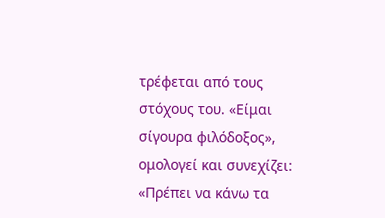τρέφεται από τους στόχους του. «Είμαι σίγουρα φιλόδοξος», ομολογεί και συνεχίζει: «Πρέπει να κάνω τα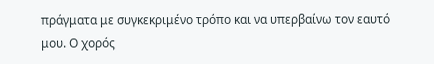πράγματα με συγκεκριμένο τρόπο και να υπερβαίνω τον εαυτό μου. Ο χορός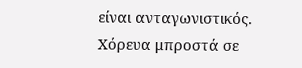είναι ανταγωνιστικός. Χόρευα μπροστά σε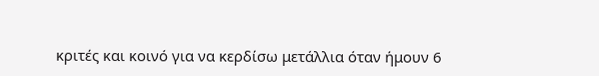κριτές και κοινό για να κερδίσω μετάλλια όταν ήμουν 6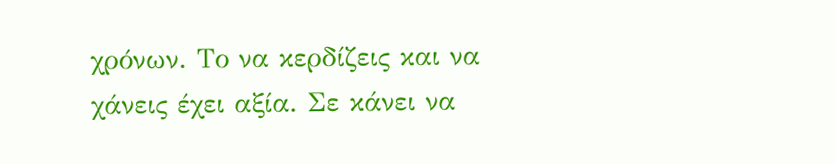χρόνων. Το να κερδίζεις και να χάνεις έχει αξία. Σε κάνει να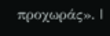προχωράς». |